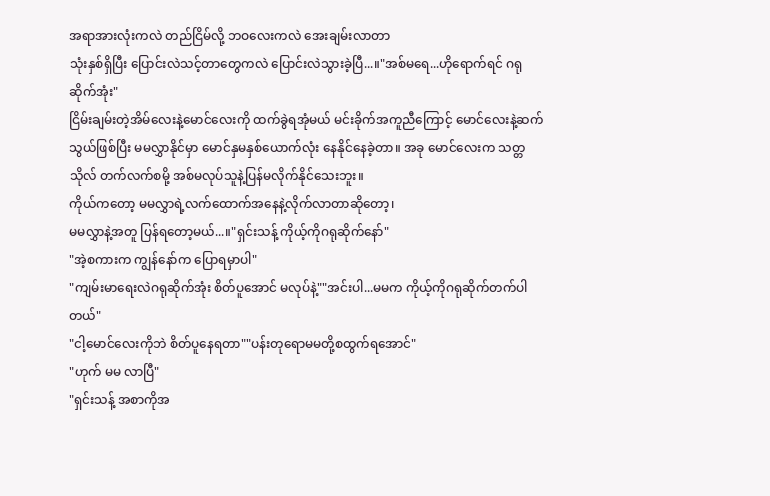အရာအားလုံးကလဲ တည်ငြိမ်လို့ ဘဝလေးကလဲ အေးချမ်းလာတာ
သုံးနှစ်ရှိပြီး ပြောင်းလဲသင့်တာတွေကလဲ ပြောင်းလဲသွားခဲ့ပြီ...။"အစ်မရေ...ဟိုရောက်ရင် ဂရုဆိုက်အုံး"
ငြိမ်းချမ်းတဲ့အိမ်လေးနဲ့မောင်လေးကို ထက်ခွဲရအုံမယ် မင်းခိုက်အကူညီကြောင့် မောင်လေးနဲ့ဆက်သွယ်ဖြစ်ပြီး မမလွှာနိုင်မှာ မောင်နှမနှစ်ယောက်လုံး နေနိုင်နေခဲ့တာ။ အခု မောင်လေးက သတ္တသိုလ် တက်လက်စမို့ အစ်မလုပ်သူနဲ့ပြန်မလိုက်နိုင်သေးဘူး။
ကိုယ်ကတော့ မမလွှာရဲ့လက်ထောက်အနေနဲ့လိုက်လာတာဆိုတော့၊
မမလွှာနဲ့အတူ ပြန်ရတော့မယ်...။"ရှင်းသန့် ကိုယ့်ကိုဂရုဆိုက်နော်"
"အဲ့စကားက ကျွန်နော်က ပြောရမှာပါ"
"ကျမ်းမာရေးလဲဂရုဆိုက်အုံး စိတ်ပူအောင် မလုပ်နဲ့""အင်းပါ...မမက ကိုယ့်ကိုဂရုဆိုက်တက်ပါတယ်"
"ငါ့မောင်လေးကိုဘဲ စိတ်ပူနေရတာ""ပန်းတုရောမမတို့စထွက်ရအောင်"
"ဟုက် မမ လာပြီ"
"ရှင်းသန့် အစာကိုအ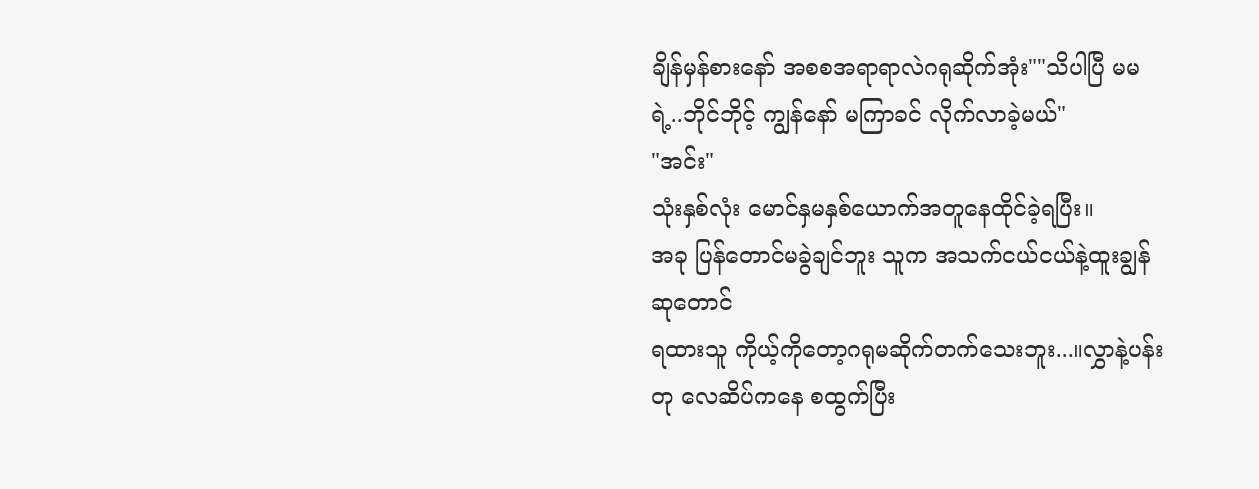ချိန်မှန်စားနော် အစစအရာရာလဲဂရုဆိုက်အုံး""သိပါပြီ မမရဲ့..ဘိုင်ဘိုင့် ကျွန်နော် မကြာခင် လိုက်လာခဲ့မယ်"
"အင်း"
သုံးနှစ်လုံး မောင်နှမနှစ်ယောက်အတူနေထိုင်ခဲ့ရပြီး။
အခု ပြန်တောင်မခွဲချင်ဘူး သူက အသက်ငယ်ငယ်နဲ့ထူးချွန်ဆုတောင်
ရထားသူ ကိုယ့်ကိုတော့ဂရုမဆိုက်တက်သေးဘူး...။လွှာနဲ့ပန်းတု လေဆိပ်ကနေ စထွက်ပြီး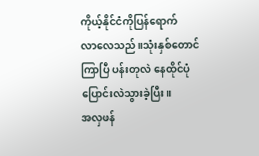ကိုယ့်နိုင်ငံကိုပြန်ရောက်
လာလေသည်။သုံးနှစ်တောင်ကြာပြီ ပန်းတုလဲ နေထိုင်ပုံပြောင်းလဲသွားခဲ့ပြီး။
အလှဖန်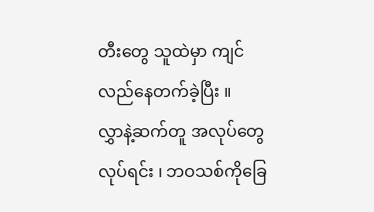တီးတွေ သူထဲမှာ ကျင်လည်နေတက်ခဲ့ပြီး ။
လွှာနဲ့ဆက်တူ အလုပ်တွေလုပ်ရင်း ၊ ဘဝသစ်ကိုခြေ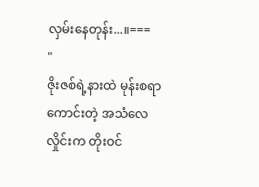လှမ်းနေတုန်း...။===
"
ဇိုးဇစ်ရဲ့နားထဲ မုန်းစရာကောင်းတဲ့ အသံလေလှိုင်းက တိုးဝင်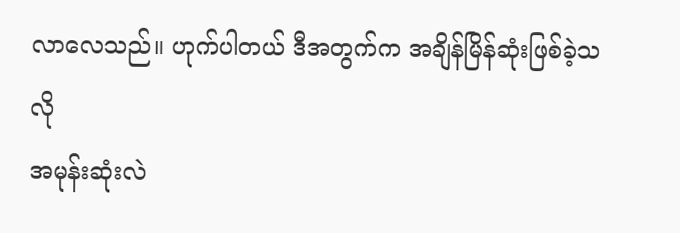လာလေသည်။ ဟုက်ပါတယ် ဒီအတွက်က အချိန်မြိန်ဆုံးဖြစ်ခဲ့သလို
အမုန်းဆုံးလဲ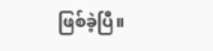ဖြစ်ခဲ့ပြီ။